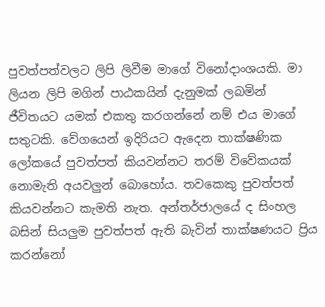පුවත්පත්වලට ලිපි ලිවීම මාගේ විනෝදාංශයකි. මා ලියන ලිපි මගින් පාඨකයින් දැනුමක් ලබමින් ජීවිතයට යමක් එකතු කරගන්නේ නම් එය මාගේ සතුටකි. වේගයෙන් ඉදිරියට ඇදෙන තාක්ෂණික ලෝකයේ පුවත්පත් කියවන්නට තරම් විවේකයක් නොමැති අයවලුන් බොහෝය. තවකෙකු පුවත්පත් කියවන්නට කැමති නැත. අන්තර්ජාලයේ ද සිංහල බසින් සියලුම පුවත්පත් ඇති බැවින් තාක්ෂණයට ප්‍රිය කරන්නෝ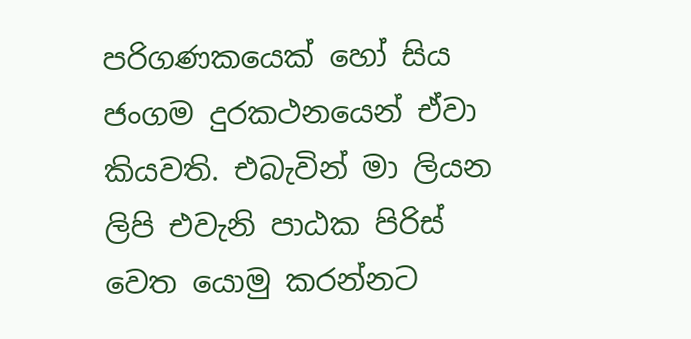පරිගණකයෙක් හෝ සිය ජංගම දුරකථනයෙන් ඒවා කියවති. එබැවින් මා ලියන ලිපි එවැනි පාඨක පිරිස් වෙත යොමු කරන්නට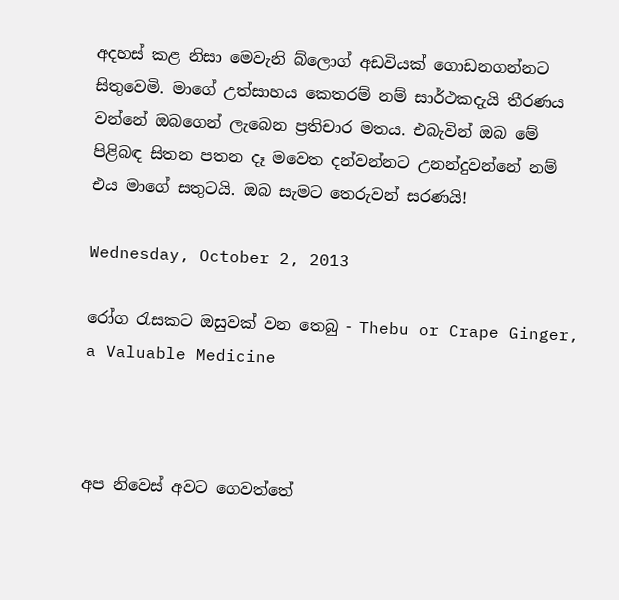අදහස් කළ නිසා මෙවැනි බ්ලොග් අඩවියක් ගොඩනගන්නට සිතුවෙමි. මාගේ උත්සාහය කෙතරම් නම් සාර්ථකදැයි තීරණය වන්නේ ඔබගෙන් ලැබෙන ප්‍රතිචාර මතය. එබැවින් ඔබ මේ පිළිබඳ සිතන පතන දෑ මවෙත දන්වන්නට උනන්දුවන්නේ නම් එය මාගේ සතුටයි. ඔබ සැමට තෙරුවන් සරණයි!

Wednesday, October 2, 2013

රෝග රැසකට ඔසුවක් වන තෙබු - Thebu or Crape Ginger, a Valuable Medicine



අප නිවෙස් අවට ගෙවත්තේ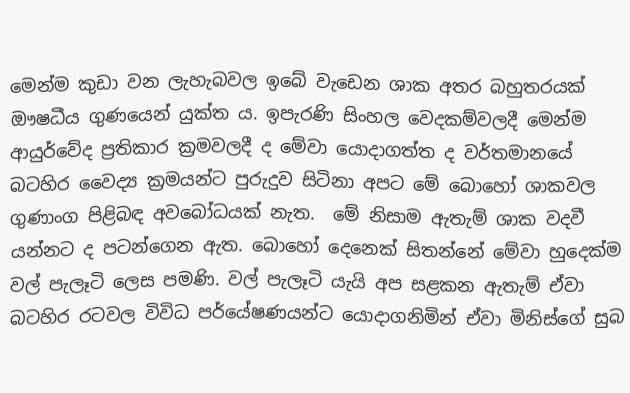මෙන්ම කුඩා වන ලැහැබවල ඉබේ වැඩෙන ශාක අතර බහුතරයක් ඖෂධීය ගුණයෙන් යුක්ත ය. ඉපැරණි සිංහල වෙදකම්වලදී මෙන්ම ආයුර්වේද ප්‍රතිකාර ක්‍රමවලදී ද මේවා යොදාගත්ත ද වර්තමානයේ බටහිර වෛද්‍ය ක්‍රමයන්ට පුරුදුව සිටිනා අපට මේ බොහෝ ශාකවල ගුණාංග පිළිබඳ අවබෝධයක් නැත.  මේ නිසාම ඇතැම් ශාක වදවී යන්නට ද පටන්ගෙන ඇත. බොහෝ දෙනෙක් සිතන්නේ මේවා හුදෙක්ම වල් පැලෑටි ලෙස පමණි. වල් පැලෑටි යැයි අප සළකන ඇතැම් ඒවා බටහිර රටවල විවිධ පර්යේෂණයන්ට යොදාගනිමින් ඒවා මිනිස්ගේ සුබ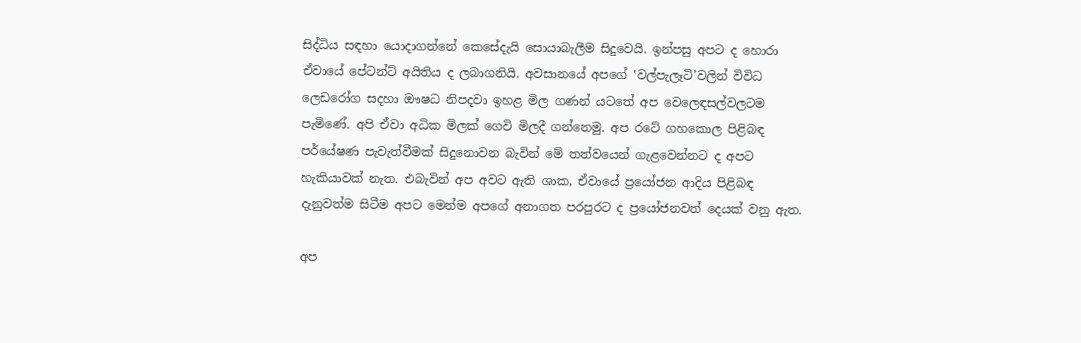සිද්ධිය සඳහා යොදාගන්නේ කෙසේදැයි සොයාබැලීම සිදුවෙයි. ඉන්පසු අපට ද හොරා ඒවායේ පේටන්ට් අයිතිය ද ලබාගනියි. අවසානයේ අපගේ ‛වල්පැලෑටි’වලින් විවිධ ලෙඩරෝග සදහා ඖෂධ නිපදවා ඉහළ මිල ගණන් යටතේ අප වෙලෙඳසල්වලටම පැමිණේ. අපි ඒවා අධික මිලක් ගෙවි මිලදී ගන්නෙමු. අප රටේ ගහකොල පිළිබඳ පර්යේෂණ පැවැත්වීමක් සිදුනොවන බැවින් මේ තත්වයෙන් ගැළවෙන්නට ද අපට හැකියාවක් නැත. එබැවින් අප අවට ඇති ශාක, ඒවායේ ප්‍රයෝජන ආදිය පිළිබඳ දැනුවත්ම සිටීම අපට මෙන්ම අපගේ අනාගත පරපුරට ද ප්‍රයෝජනවත් දෙයක් වනු ඇත.

අප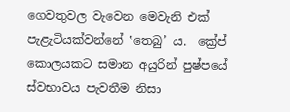ගෙවතුවල වැවෙන මෙවැනි එක් පැළැටියක්වන්නේ ‛තෙබු’ ය.  ක්‍රේප් කොලයකට සමාන අයුරින් පුෂ්පයේ ස්වභාවය පැවතීම නිසා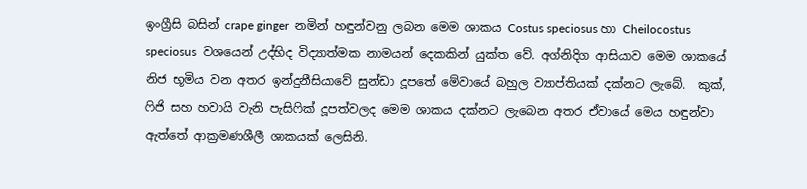ඉංග්‍රීසි බසින් crape ginger  නමින් හඳුන්වනු ලබන මෙම ශාකය Costus speciosus හා Cheilocostus speciosus  වශයෙන් උද්භිද විද්‍යාත්මක නාමයන් දෙකකින් යුක්ත වේ. අග්නිදිග ආසියාව මෙම ශාකයේ නිජ භූමිය වන අතර ඉන්දුනීසියාවේ සුන්ඩා දූපතේ මේවායේ බහුල ව්‍යාප්තියක් දක්නට ලැබේ.  කුක්, ෆිජි සහ හවායි වැනි පැසිෆික් දූපත්වලද මෙම ශාකය දක්නට ලැබෙන අතර ඒවායේ මෙය හඳුන්වා ඇත්තේ ආක්‍රමණශීලී ශාකයක් ලෙසිනි.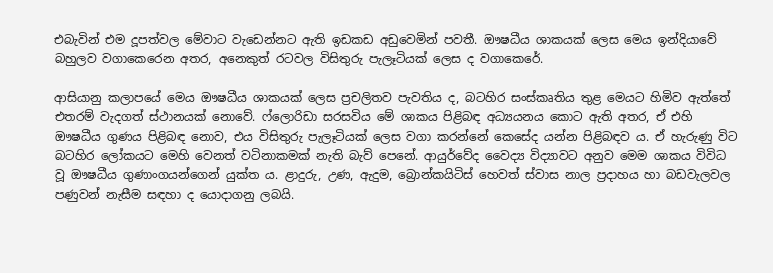එබැවින් එම දූපත්වල මේවාට වැඩෙන්නට ඇති ඉඩකඩ අඩුවෙමින් පවතී. ඖෂධීය ශාකයක් ලෙස මෙය ඉන්දියාවේ බහුලව වගාකෙරෙන අතර, අනෙකුත් රටවල විසිතුරු පැලෑටියක් ලෙස ද වගාකෙරේ.

ආසියානු කලාපයේ මෙය ඖෂධීය ශාකයක් ලෙස ප්‍රචලිතව පැවතිය ද, බටහිර සංස්කෘතිය තුළ මෙයට හිමිව ඇත්තේ එතරම් වැදගත් ස්ථානයක් නොවේ. ෆ්ලොරිඩා සරසවිය මේ ශාකය පිළිබඳ අධ්‍යයනය කොට ඇති අතර, ඒ එහි ඖෂධීය ගුණය පිළිබඳ නොව, එය විසිතුරු පැලෑටියක් ලෙස වගා කරන්නේ කෙසේද යන්න පිළිබඳව ය. ඒ හැරුණු විට බටහිර ලෝකයට මෙහි වෙනත් වටිනාකමක් නැති බැව් පෙනේ. ආයුර්වේද වෛද්‍ය විද්‍යාවට අනුව මෙම ශාකය විවිධ වූ ඖෂධීය ගුණාංගයන්ගෙන් යුක්ත ය. ළාදුරු, උණ, ඇදුම, බ්‍රොන්කයිටිස් හෙවත් ස්වාස නාල ප්‍රදාහය හා බඩවැලවල පණුවන් නැසීම සඳහා ද යොදාගනු ලබයි.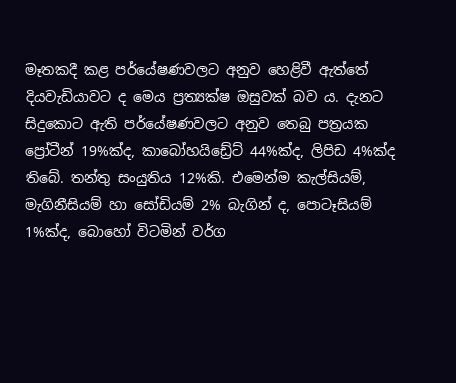මෑතකදී කළ පර්යේෂණවලට අනුව හෙළිවී ඇත්තේ දියවැඩියාවට ද මෙය ප්‍රත්‍යක්ෂ ඔසුවක් බව ය. දැනට සිදුකොට ඇති පර්යේෂණවලට අනුව තෙබු පත්‍රයක ප්‍රෝටීන් 19%ක්ද, කාබෝහයිඩ්‍රේට් 44%ක්ද, ලිපිඩ 4%ක්ද තිබේ. තන්තු සංයුතිය 12%කි. එමෙන්ම කැල්සියම්, මැගිනීසියම් හා සෝඩියම් 2% බැගින් ද, පොටෑසියම් 1%ක්ද, බොහෝ විටමින් වර්ග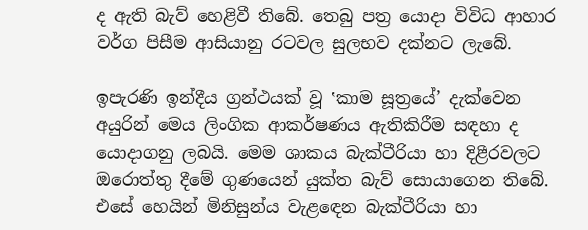ද ඇති බැව් හෙළිවී තිබේ. තෙබු පත්‍ර යොදා විවිධ ආහාර වර්ග පිසීම ආසියානු රටවල සුලභව දක්නට ලැබේ.

ඉපැරණි ඉන්දීය ග්‍රන්ථයක් වූ ‛කාම සූත්‍රයේ’ දැක්වෙන අයුරින් මෙය ලිංගික ආකර්ෂණය ඇතිකිරීම සඳහා ද යොදාගනු ලබයි. මෙම ශාකය බැක්ටීරියා හා දිළීරවලට ඔරොත්තු දීමේ ගුණයෙන් යුක්ත බැව් සොයාගෙන තිබේ. එසේ හෙයින් මිනිසුන්ය වැළඳෙන බැක්ටීරියා හා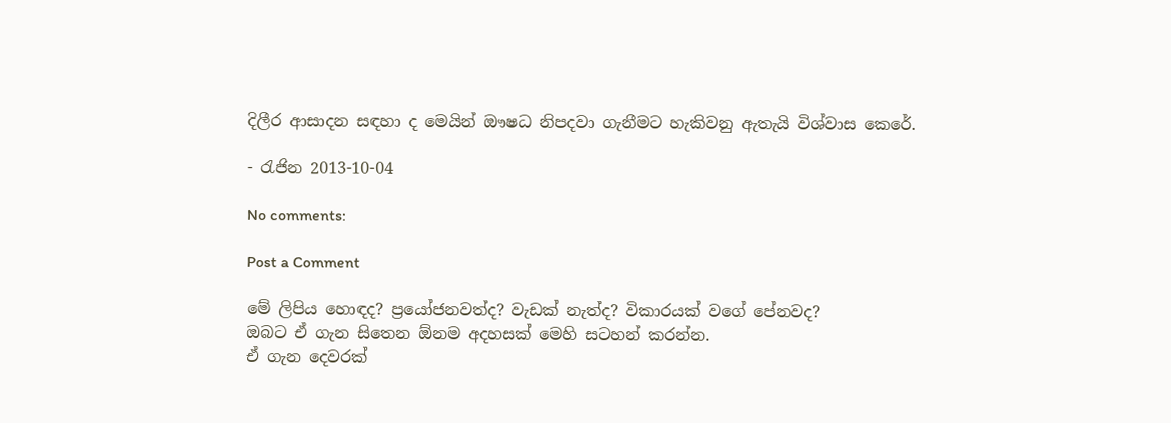දිලීර ආසාදන සඳහා ද මෙයින් ඖෂධ නිපදවා ගැනීමට හැකිවනු ඇතැයි විශ්වාස කෙරේ.

- රැජින 2013-10-04

No comments:

Post a Comment

මේ ලිපිය හොඳද? ප්‍රයෝජනවත්ද? වැඩක් නැත්ද? විකාරයක් වගේ පේනවද?
ඔබට ඒ ගැන සිතෙන ඕනම අදහසක් මෙහි සටහන් කරන්න.
ඒ ගැන දෙවරක්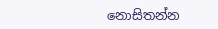නොසිතන්න